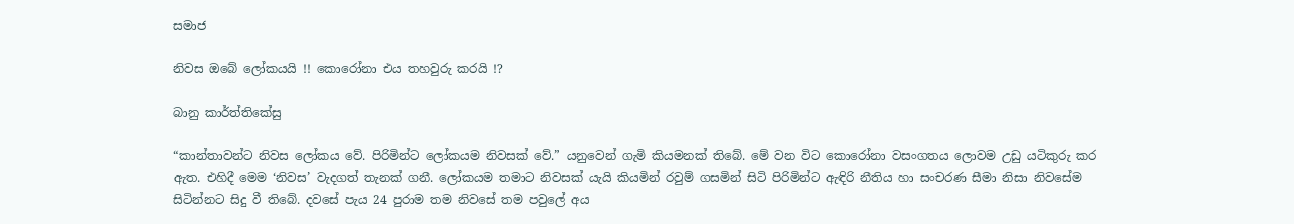සමාජ

නිවස ඔබේ ලෝකයයි !! කොරෝනා එය තහවුරු කරයි !?

බානු කාර්ත්තිකේසු

“කාන්තාවන්ට නිවස ලෝකය වේ. පිරිමින්ට ලෝකයම නිවසක් වේ.” යනුවෙන් ගැමි කියමනක් තිබේ. මේ වන විට කොරෝනා වසංගතය ලොවම උඩු යටිකුරු කර ඇත. එහිදී මෙම ‘නිවස’ වැදගත් තැනක් ගනී. ලෝකයම තමාට නිවසක් යැයි කියමින් රවුම් ගසමින් සිටි පිරිමින්ට ඇඳිරි නීතිය හා සංචරණ සීමා නිසා නිවසේම සිටින්නට සිදු වී තිබේ. දවසේ පැය 24 පුරාම තම නිවසේ තම පවුලේ අය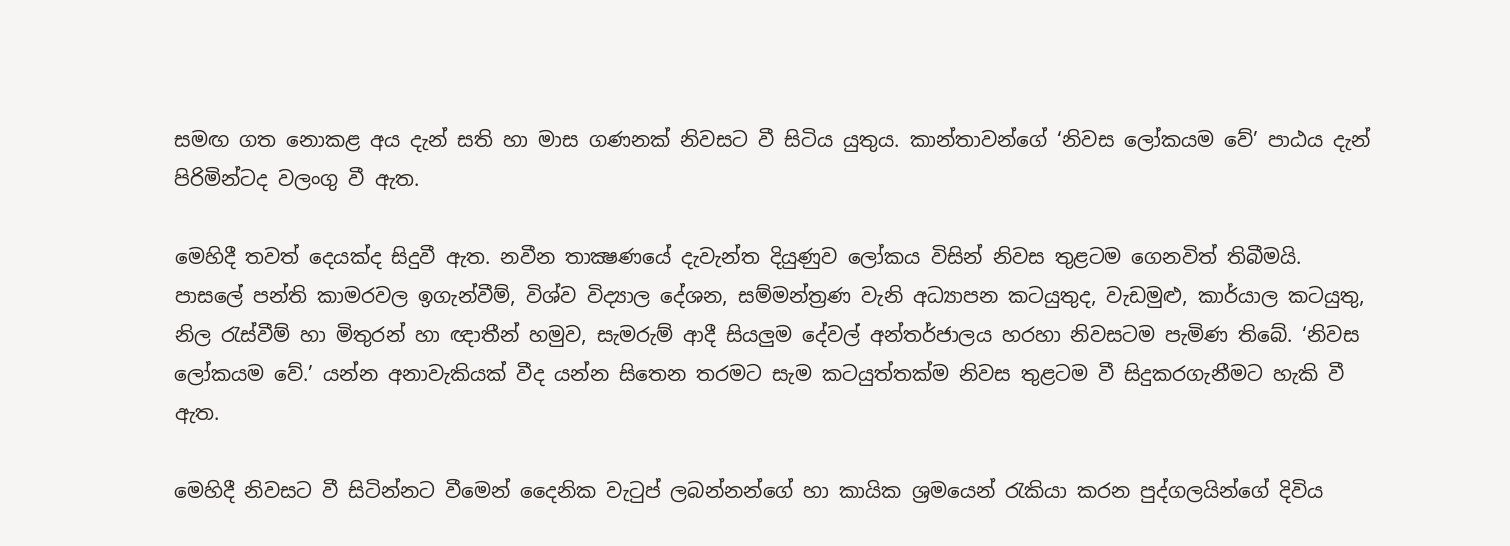සමඟ ගත නොකළ අය දැන් සති හා මාස ගණනක් නිවසට වී සිටිය යුතුය. කාන්තාවන්ගේ ‘නිවස ලෝකයම වේ’ පාඨය දැන් පිරිමින්ටද වලංගු වී ඇත.

මෙහිදී තවත් දෙයක්ද සිදුවී ඇත. නවීන තාක්‍ෂණයේ දැවැන්ත දියුණුව ලෝකය විසින් නිවස තුළටම ගෙනවිත් තිබීමයි. පාසලේ පන්ති කාමරවල ඉගැන්වීම්, විශ්ව විද්‍යාල දේශන, සම්මන්ත්‍රණ වැනි අධ්‍යාපන කටයුතුද, වැඩමුළු, කාර්යාල කටයුතු, නිල රැස්වීම් හා මිතුරන් හා ඥාතීන් හමුව, සැමරුම් ආදී සියලුම දේවල් අන්තර්ජාලය හරහා නිවසටම පැමිණ තිබේ. ‘නිවස ලෝකයම වේ.’ යන්න අනාවැකියක් වීද යන්න සිතෙන තරමට සැම කටයුත්තක්ම නිවස තුළටම වී සිදුකරගැනීමට හැකි වී ඇත.

මෙහිදී නිවසට වී සිටින්නට වීමෙන් දෛනික වැටුප් ලබන්නන්ගේ හා කායික ශ්‍රමයෙන් රැකියා කරන පුද්ගලයින්ගේ දිවිය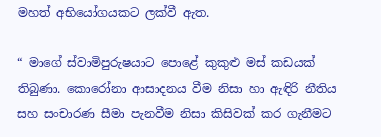මහත් අභියෝගයකට ලක්වී ඇත.

“ මාගේ ස්වාමිපුරුෂයාට පොළේ කුකුළු මස් කඩයක් තිබුණා. කොරෝනා ආසාදනය වීම නිසා හා ඇඳිරි නීතිය සහ සංචාරණ සීමා පැනවීම නිසා කිසිවක් කර ගැනීමට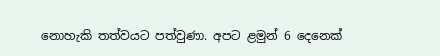නොහැකි තත්වයට පත්වුණා. අපට ළමුන් 6 දෙනෙක්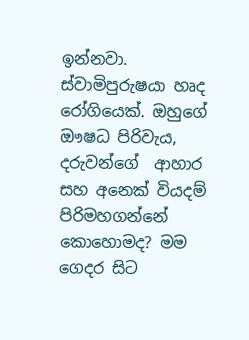ඉන්නවා. ස්වාමිපුරුෂයා හෘද රෝගියෙක්. ඔහුගේ ඖෂධ පිරිවැය, දරුවන්ගේ  ආහාර සහ අනෙක් වියදම් පිරිමහගන්නේ කොහොමද? මම ගෙදර සිට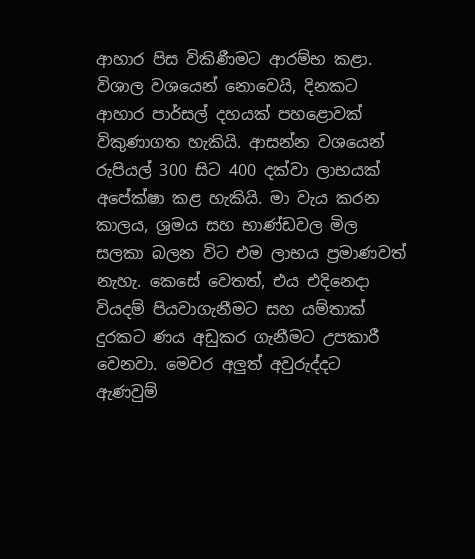ආහාර පිස විකිණීමට ආරම්භ කළා. විශාල වශයෙන් නොවෙයි, දිනකට ආහාර පාර්සල් දහයක් පහළොවක් විකුණාගත හැකියි. ආසන්න වශයෙන් රුපියල් 300 සිට 400 දක්වා ලාභයක් අපේක්ෂා කළ හැකියි. මා වැය කරන කාලය, ශ්‍රමය සහ භාණ්ඩවල මිල සලකා බලන විට එම ලාභය ප්‍රමාණවත් නැහැ. කෙසේ වෙතත්, එය එදිනෙදා වියදම් පියවාගැනීමට සහ යම්තාක් දුරකට ණය අඩුකර ගැනීමට උපකාරී වෙනවා. මෙවර අලුත් අවුරුද්දට ඇණවුම්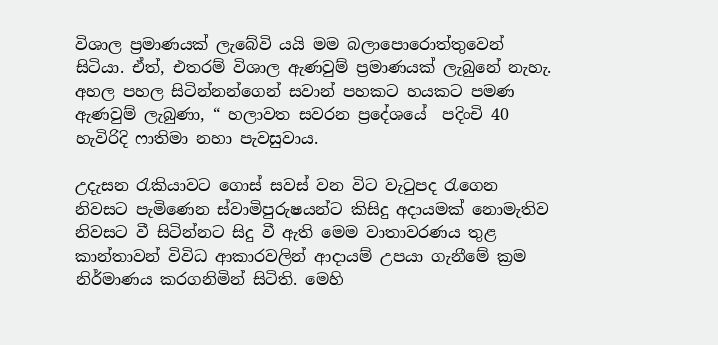විශාල ප්‍රමාණයක් ලැබේවි යයි මම බලාපොරොත්තුවෙන් සිටියා. ඒත්, එතරම් විශාල ඇණවුම් ප්‍රමාණයක් ලැබුනේ නැහැ. අහල පහල සිටින්නන්ගෙන් සවාන් පහකට හයකට පමණ ඇණවුම් ලැබුණා, “ හලාවත සවරන ප්‍රදේශයේ  පදිංචි 40 හැවිරිදි ෆාතිමා නහා පැවසුවාය.

උදැසන රැකියාවට ගොස් සවස් වන විට වැටුපද රැගෙන නිවසට පැමිණෙන ස්වාමිපුරුෂයන්ට කිසිදු අදායමක් නොමැතිව නිවසට වී සිටින්නට සිදු වී ඇති මෙම වාතාවරණය තුළ කාන්තාවන් විවිධ ආකාරවලින් ආදායම් උපයා ගැනීමේ ක්‍රම නිර්මාණය කරගනිමින් සිටිති. මෙහි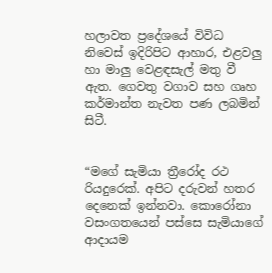හලාවත ප්‍රදේශයේ විවිධ නිවෙස් ඉදිරිපිට ආහාර, එළවලු හා මාලු වෙළඳසැල් මතු වී ඇත. ගෙවතු වගාව සහ ගෘහ කර්මාන්ත නැවත පණ ලබමින් සිටී.


“මගේ සැමියා ත්‍රීරෝද රථ රියදුරෙක්. අපිට දරුවන් හතර දෙනෙක් ඉන්නවා. කොරෝනා වසංගතයෙන් පස්සෙ සැමියාගේ ආදායම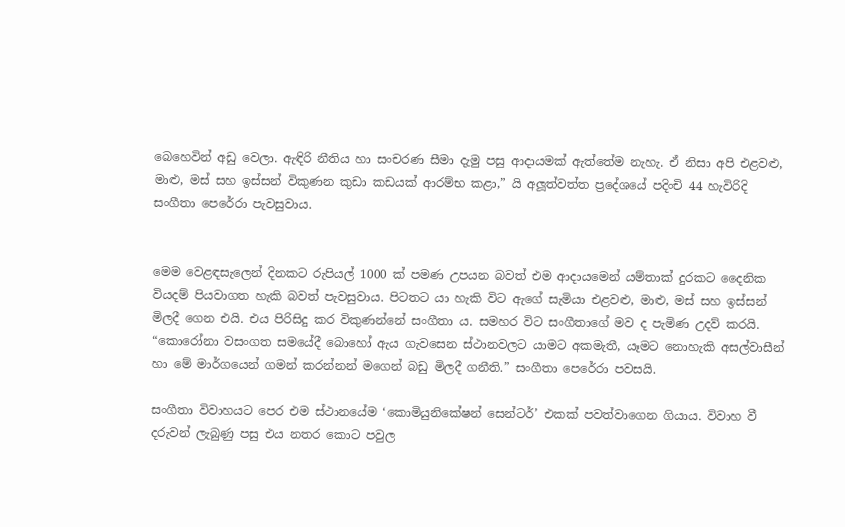බෙහෙවින් අඩු වෙලා. ඇඳිරි නීතිය හා සංචරණ සීමා දැමු පසු ආදායමක් ඇත්තේම නැහැ. ඒ නිසා අපි එළවළු, මාළු, මස් සහ ඉස්සන් විකුණන කුඩා කඩයක් ආරම්භ කළා,” යි අලූත්වත්ත ප්‍රදේශයේ පදිංචි 44 හැවිරිදි සංගීතා පෙරේරා පැවසුවාය.


මෙම වෙළඳසැලෙන් දිනකට රුපියල් 1000 ක් පමණ උපයන බවත් එම ආදායමෙන් යම්තාක් දුරකට දෛනික වියදම් පියවාගත හැකි බවත් පැවසුවාය. පිටතට යා හැකි විට ඇගේ සැමියා එළවළු, මාළු, මස් සහ ඉස්සන් මිලදී ගෙන එයි. එය පිරිසිදු කර විකුණන්නේ සංගීතා ය. සමහර විට සංගීතාගේ මව ද පැමිණ උදව් කරයි.
“කොරෝනා වසංගත සමයේදී බොහෝ ඇය ගැවසෙන ස්ථානවලට යාමට අකමැතී, යෑමට නොහැකි අසල්වාසීන් හා මේ මාර්ගයෙන් ගමන් කරන්නන් මගෙන් බඩු මිලදී ගනීති.” සංගීතා පෙරේරා පවසයි.

සංගීතා විවාහයට පෙර එම ස්ථානයේම ‘කොමියුනිකේෂන් සෙන්ටර්’ එකක් පවත්වාගෙන ගියාය. විවාහ වී දරුවන් ලැබුණු පසු එය නතර කොට පවුල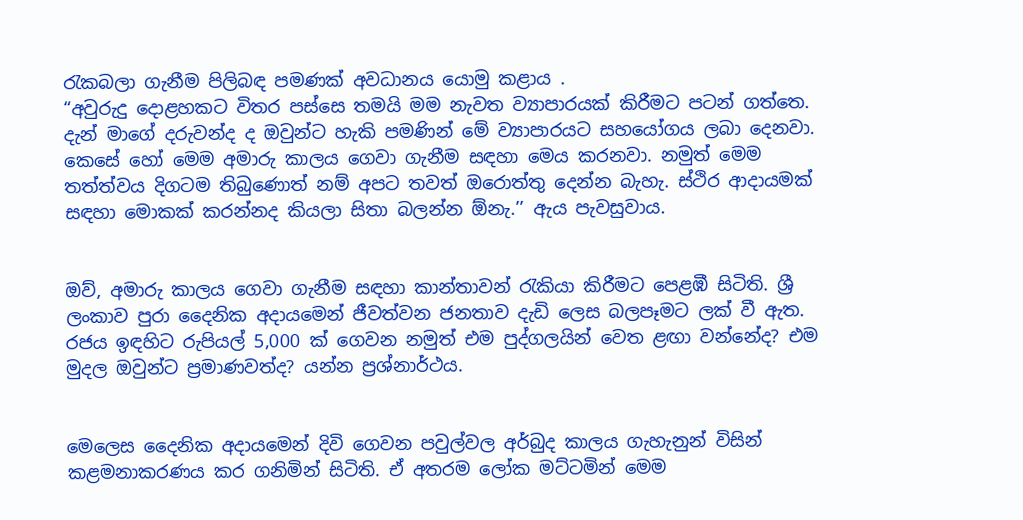රැකබලා ගැනීම පිලිබඳ පමණක් අවධානය යොමු කළාය .
“අවුරුදු දොළහකට විතර පස්සෙ තමයි මම නැවත ව්‍යාපාරයක් කිරීමට පටන් ගත්තෙ. දැන් මාගේ දරුවන්ද ද ඔවුන්ට හැකි පමණින් මේ ව්‍යාපාරයට සහයෝගය ලබා දෙනවා. කෙසේ හෝ මෙම අමාරු කාලය ගෙවා ගැනීම සඳහා මෙය කරනවා. නමුත් මෙම තත්ත්වය දිගටම තිබුණොත් නම් අපට තවත් ඔරොත්තු දෙන්න බැහැ. ස්ථිර ආදායමක් සඳහා මොකක් කරන්නද කියලා සිතා බලන්න ඕනැ.’’ ඇය පැවසුවාය.


ඔව්, අමාරු කාලය ගෙවා ගැනීම සඳහා කාන්තාවන් රැකියා කිරීමට පෙළඹී සිටිති. ශ්‍රී ලංකාව පුරා දෛනික අදායමෙන් ජීවත්වන ජනතාව දැඩි ලෙස බලපෑමට ලක් වී ඇත. රජය ඉඳහිට රුපියල් 5,000 ක් ගෙවන නමුත් එම පුද්ගලයින් වෙත ළඟා වන්නේද? එම මුදල ඔවුන්ට ප්‍රමාණවත්ද? යන්න ප්‍රශ්නාර්ථය.


මෙලෙස දෛනික අදායමෙන් දිවි ගෙවන පවුල්වල අර්බුද කාලය ගැහැනුන් විසින් කළමනාකරණය කර ගනිමින් සිටිති. ඒ අතරම ලෝක මට්ටමින් මෙම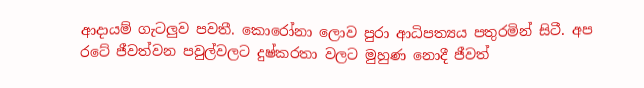ආදායම් ගැටලුව පවතී. කොරෝනා ලොව පුරා ආධිපත්‍යය පතුරමින් සිටී. අප රටේ ජීවත්වන පවුල්වලට දුෂ්කරතා වලට මුහුණ නොදී ජීවත්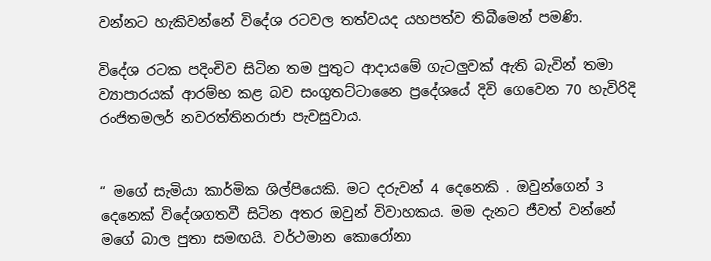වන්නට හැකිවන්නේ විදේශ රටවල තත්වයද යහපත්ව තිබීමෙන් පමණි.

විදේශ රටක පදිංචිව සිටින තම පුතුට ආදායමේ ගැටලුවක් ඇති බැවින් තමා ව්‍යාපාරයක් ආරම්භ කළ බව සංගුතට්ටානෛ ප්‍රදේශයේ දිවි ගෙවෙන 70 හැවිරිදි රංජිතමලර් නවරත්තිනරාජා පැවසුවාය.


“ මගේ සැමියා කාර්මික ශිල්පියෙකි. මට දරුවන් 4 දෙනෙකි . ඔවුන්ගෙන් 3 දෙනෙක් විදේශගතවී සිටින අතර ඔවුන් විවාහකය. මම දැනට ජීවත් වන්නේ මගේ බාල පුතා සමඟයි. වර්ථමාන කොරෝනා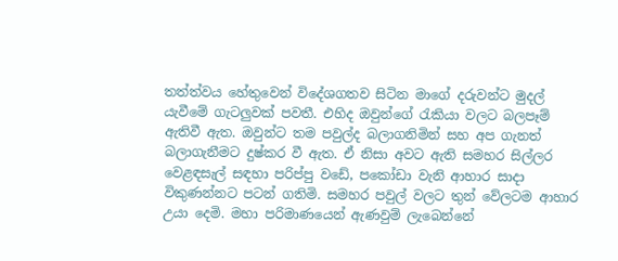තත්ත්වය හේතුවෙන් විදේශගතව සිටින මාගේ දරුවන්ට මුදල් යැවීමේ ගැටලුවක් පවතී. එහිද ඔවුන්ගේ රැකියා වලට බලපෑම් ඇතිවී ඇත. ඔවුන්ට තම පවුල්ද බලාගනිමින් සහ අප ගැනත් බලාගැනීමට දුෂ්කර වී ඇත. ඒ නිසා අවට ඇති සමහර සිල්ලර වෙළඳසැල් සඳහා පරිප්පු වඩේ, පකෝඩා වැනි ආහාර සාදා විකුණන්නට පටන් ගතිමි. සමහර පවුල් වලට තුන් වේලටම ආහාර උයා දෙමි. මහා පරිමාණයෙන් ඇණවුම් ලැබෙන්නේ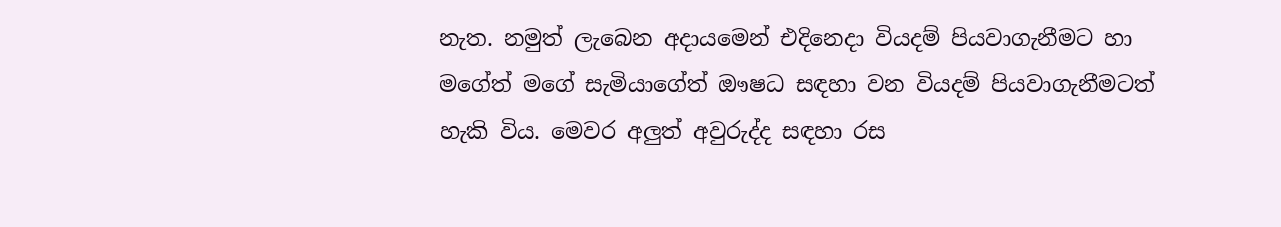නැත. නමුත් ලැබෙන අදායමෙන් එදිනෙදා වියදම් පියවාගැනීමට හා මගේත් මගේ සැමියාගේත් ඖෂධ සඳහා වන වියදම් පියවාගැනීමටත් හැකි විය. මෙවර අලුත් අවුරුද්ද සඳහා රස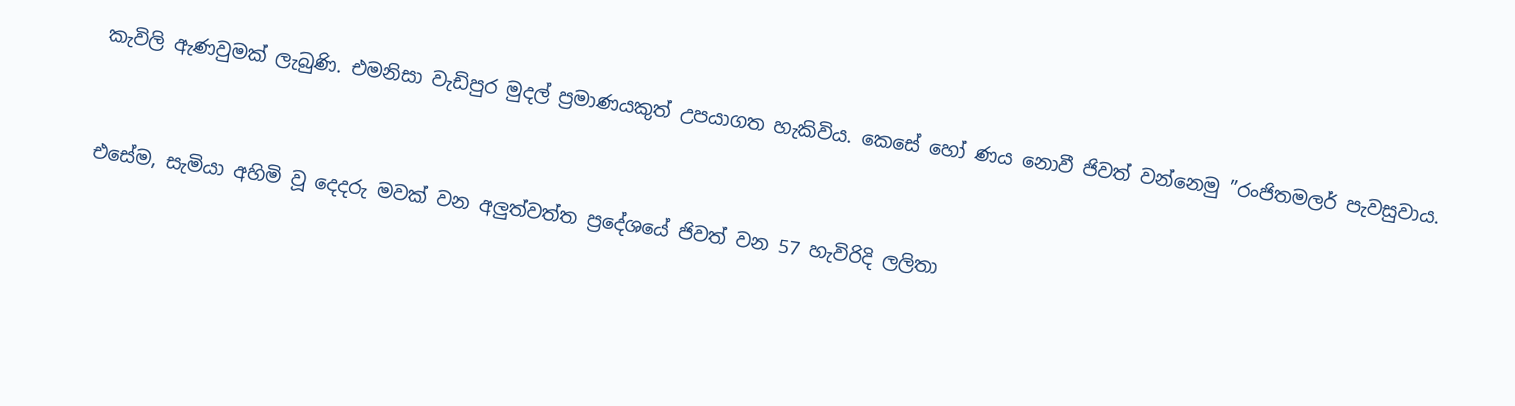කැවිලි ඇණවුමක් ලැබුණි. එමනිසා වැඩිපුර මුදල් ප්‍රමාණයකුත් උපයාගත හැකිවිය. කෙසේ හෝ ණය නොවී ජිවත් වන්නෙමු ”රංජිතමලර් පැවසුවාය.


එසේම, සැමියා අහිමි වූ දෙදරු මවක් වන අලුත්වත්ත ප්‍රදේශයේ ජිවත් වන 57 හැවිරිදි ලලිතා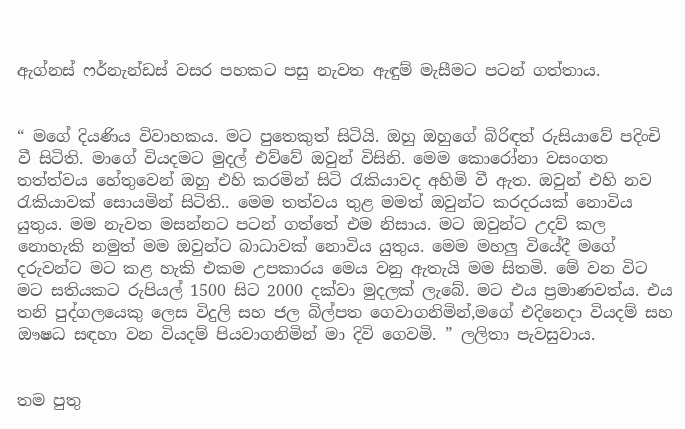ඇග්නස් ෆර්නැන්ඩස් වසර පහකට පසු නැවත ඇඳුම් මැසීමට පටන් ගත්තාය.


“ මගේ දියණිය විවාහකය. මට පුතෙකුත් සිටියි. ඔහු ඔහුගේ බිරිඳත් රුසියාවේ පදිංචි වී සිටිති. මාගේ වියදමට මුදල් එව්වේ ඔවුන් විසිනි. මෙම කොරෝනා වසංගත තත්ත්වය හේතුවෙන් ඔහු එහි කරමින් සිටි රැකියාවද අහිමි වී ඇත. ඔවුන් එහි නව රැකියාවක් සොයමින් සිටිති.. මෙම තත්වය තුළ මමත් ඔවුන්ට කරදරයක් නොවිය යුතුය. මම නැවත මසන්නට පටන් ගත්තේ එම නිසාය. මට ඔවුන්ට උදව්‍ කල නොහැකි නමුත් මම ඔවුන්ට බාධාවක් නොවිය යුතුය. මෙම මහලු වියේදී මගේ දරුවන්ට මට කළ හැකි එකම උපකාරය මෙය වනු ඇතැයි මම සිතමි. මේ වන විට මට සතියකට රුපියල් 1500 සිට 2000 දක්වා මුදලක් ලැබේ. මට එය ප්‍රමාණවත්ය. එය තනි පුද්ගලයෙකු ලෙස විදුලි සහ ජල බිල්පත ගෙවාගනිමින්,මගේ එදිනෙදා වියදම් සහ ඖෂධ සඳහා වන වියදම් පියවාගනිමින් මා දිවි ගෙවමි. ” ලලිතා පැවසුවාය.


තම පුතු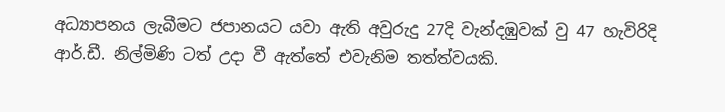අධ්‍යාපනය ලැබීමට ජපානයට යවා ඇති අවුරුදු 27දි වැන්දඹුවක් වු 47 හැවිරිදි ආර්.ඩී. නිල්මිණි ටත් උදා වී ඇත්තේ එවැනිම තත්ත්වයකි.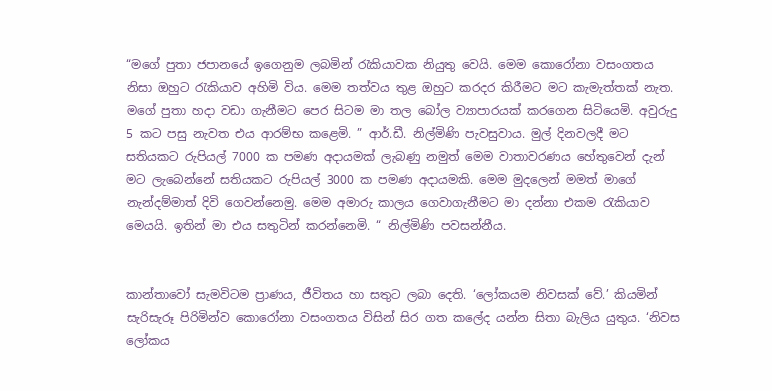“මගේ පුතා ජපානයේ ඉගෙනුම ලබමින් රැකියාවක නියුතු වෙයි. මෙම කොරෝනා වසංගතය නිසා ඔහුට රැකියාව අහිමි විය. මෙම තත්වය තුළ ඔහුට කරදර කිරීමට මට කැමැත්තක් නැත. මගේ පුතා හදා වඩා ගැනීමට පෙර සිටම මා තල බෝල ව්‍යාපාරයක් කරගෙන සිටියෙමි. අවුරුදු 5 කට පසු නැවත එය ආරම්භ කළෙමි. ” ආර්.ඩී. නිල්මිණි පැවසුවාය. මුල් දිනවලදී මට සතියකට රුපියල් 7000 ක පමණ අදායමක් ලැබණු නමුත් මෙම වාතාවරණය හේතුවෙන් දැන් මට ලැබෙන්නේ සතියකට රුපියල් 3000 ක පමණ අදායමකි. මෙම මුදලෙන් මමත් මාගේ නැන්දම්මාත් දිවි ගෙවන්නෙමු. මෙම අමාරු කාලය ගෙවාගැනීමට මා දන්නා එකම රැකියාව මෙයයි. ඉතින් මා එය සතුටින් කරන්නෙමි. “ නිල්මිණි පවසන්නීය.


කාන්තාවෝ සැමවිටම ප්‍රාණය, ජීවිතය හා සතුට ලබා දෙති. ‘ලෝකයම නිවසක් වේ.’ කියමින් සැරිසැරූ පිරිමින්ව කොරෝනා වසංගතය විසින් සිර ගත කලේද යන්න සිතා බැලිය යුතුය. ‘නිවස ලෝකය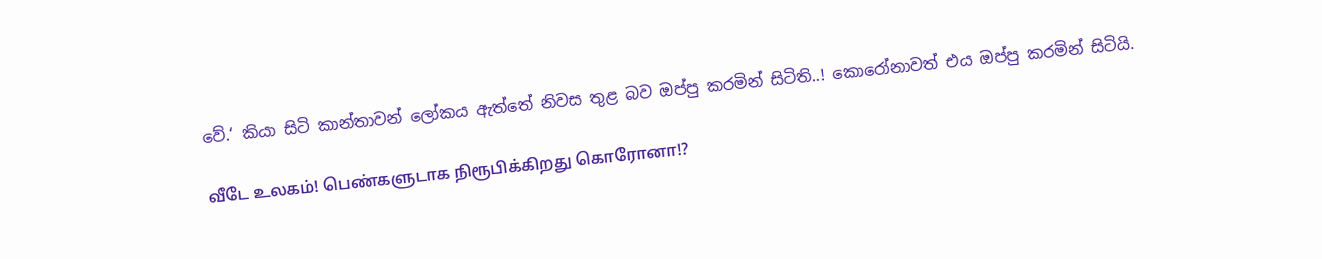වේ.‘ කියා සිටි කාන්තාවන් ලෝකය ඇත්තේ නිවස තුළ බව ඔප්පු කරමින් සිටිති..! කොරෝනාවත් එය ඔප්පු කරමින් සිටියි.

வீடே உலகம்! பெண்களுடாக நிரூபிக்கிறது கொரோனா!?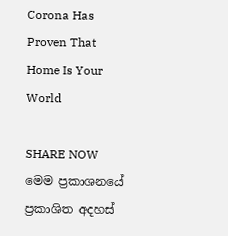Corona Has Proven That Home Is Your World

SHARE NOW
මෙම ප්‍රකාශනයේ ප්‍රකාශිත අදහස්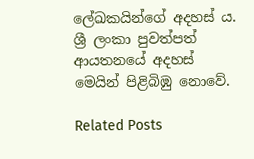ලේඛකයින්ගේ අදහස් ය. ශ්‍රී ලංකා පුවත්පත් ආයතනයේ අදහස් මෙයින් පිළිබිඹු නොවේ.

Related Posts